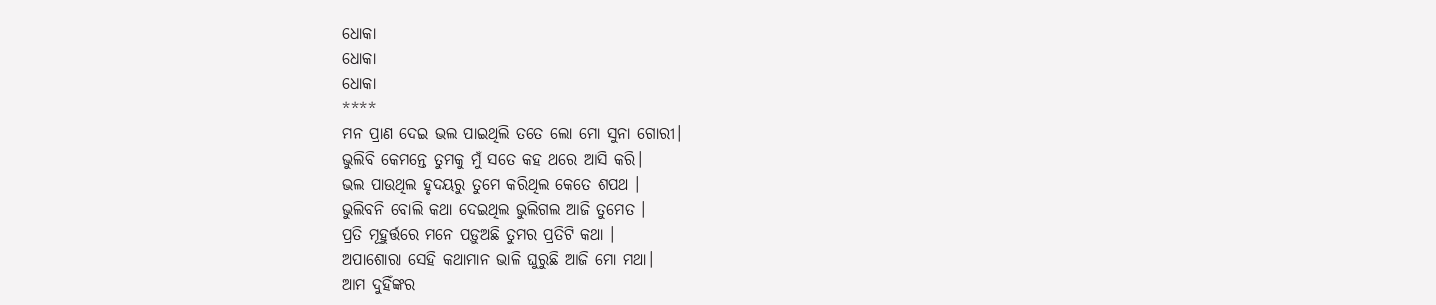ଧୋକା
ଧୋକା
ଧୋକା
****
ମନ ପ୍ରାଣ ଦେଇ ଭଲ ପାଇଥିଲି ତତେ ଲୋ ମୋ ସୁନା ଗୋରୀ।
ଭୁଲିବି କେମନ୍ତେ ତୁମକୁ ମୁଁ ସତେ କହ ଥରେ ଆସି କରି।
ଭଲ ପାଉଥିଲ ହୃଦୟରୁ ତୁମେ କରିଥିଲ କେତେ ଶପଥ ।
ଭୁଲିବନି ବୋଲି କଥା ଦେଇଥିଲ ଭୁଲିଗଲ ଆଜି ତୁମେତ ।
ପ୍ରତି ମୂହୁର୍ତ୍ତରେ ମନେ ପଡ଼ୁଅଛି ତୁମର ପ୍ରତିଟି କଥା ।
ଅପାଶୋରା ସେହି କଥାମାନ ଭାଳି ଘୁରୁଛି ଆଜି ମୋ ମଥା।
ଆମ ଦୁହିଁଙ୍କର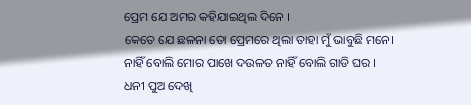ପ୍ରେମ ଯେ ଅମର କହିଯାଇଥିଲ ଦିନେ ।
କେତେ ଯେ ଛଳନା ତୋ ପ୍ରେମରେ ଥିଲା ତାହା ମୁଁ ଭାବୁଛି ମନେ।
ନାହିଁ ବୋଲି ମୋର ପାଖେ ଦଉଳତ ନାହିଁ ବୋଲି ଗାଡି ଘର ।
ଧନୀ ପୁଅ ଦେଖି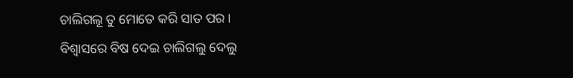ଚାଲିଗଲୂ ତୁ ମୋତେ କରି ସାତ ପର ।
ବିଶ୍ବାସରେ ବିଷ ଦେଇ ଚାଲିଗଲୁ ଦେଲୁ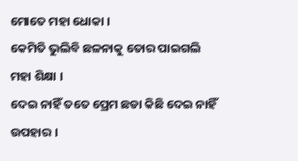ମୋତେ ମହା ଧୋକା ।
କେମିତି ଭୁଲିବି ଛଳନାକୁ ତୋର ପାଇଗଲି ମହା ଶିକ୍ଷା ।
ଦେଇ ନାହିଁ ତତେ ପ୍ରେମ ଛଡା କିଛି ଦେଇ ନାହିଁ ଉପହାର ।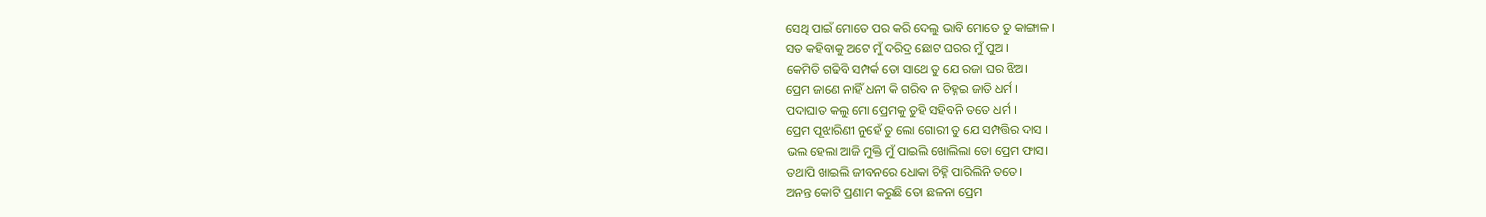ସେଥି ପାଇଁ ମୋତେ ପର କରି ଦେଲୁ ଭାବି ମୋତେ ତୁ କାଙ୍ଗାଳ ।
ସତ କହିବାକୁ ଅଟେ ମୁଁ ଦରିଦ୍ର ଛୋଟ ଘରର ମୁଁ ପୁଅ ।
କେମିତି ଗଢିବି ସମ୍ପର୍କ ତୋ ସାଥେ ତୁ ଯେ ରଜା ଘର ଝିଅ।
ପ୍ରେମ ଜାଣେ ନାହିଁ ଧନୀ କି ଗରିବ ନ ଚିହ୍ନଇ ଜାତି ଧର୍ମ ।
ପଦାଘାତ କଲୁ ମୋ ପ୍ରେମକୁ ତୁହି ସହିବନି ତତେ ଧର୍ମ ।
ପ୍ରେମ ପୂଝାରିଣୀ ନୁହେଁ ତୁ ଲୋ ଗୋରୀ ତୁ ଯେ ସମ୍ପତ୍ତିର ଦାସ ।
ଭଲ ହେଲା ଆଜି ମୁକ୍ତି ମୁଁ ପାଇଲି ଖୋଲିଲା ତୋ ପ୍ରେମ ଫାସ।
ତଥାପି ଖାଇଲି ଜୀବନରେ ଧୋକା ଚିହ୍ନି ପାରିଲିନି ତତେ।
ଅନନ୍ତ କୋଟି ପ୍ରଣାମ କରୁଛି ତୋ ଛଳନା ପ୍ରେମ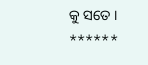କୁ ସତେ ।
******